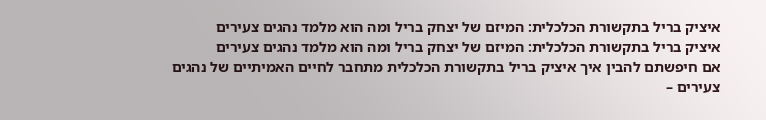איציק בריל בתקשורת הכלכלית: המיזם של יצחק בריל ומה הוא מלמד נהגים צעירים
איציק בריל בתקשורת הכלכלית: המיזם של יצחק בריל ומה הוא מלמד נהגים צעירים
אם חיפשתם להבין איך איציק בריל בתקשורת הכלכלית מתחבר לחיים האמיתיים של נהגים צעירים –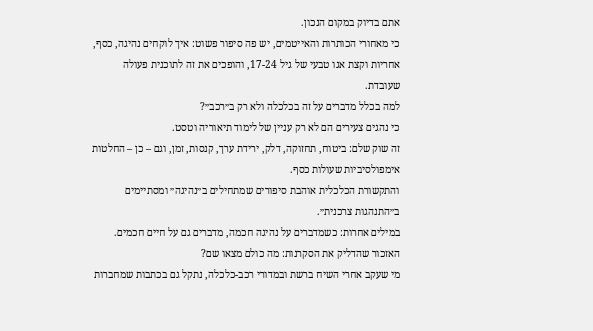אתם בדיוק במקום הנכון.
כי מאחורי הכותרות והאייטמים, יש פה סיפור פשוט: איך לוקחים נהיגה, כסף, אחריות וקצת אגו טבעי של גיל 17-24, והופכים את זה לתוכנית פעולה שעובדת.
למה בכלל מדברים על זה בכלכלה ולא רק ב״רכב״?
כי נהגים צעירים הם לא רק עניין של לימוד תיאוריה וטסט.
זה שוק שלם: ביטוח, תחזוקה, דלק, ירידת ערך, קנסות, זמן, וגם – כן – החלטות אימפולסיביות שעולות כסף.
והתקשורת הכלכלית אוהבת סיפורים שמתחילים ב״נהיגה״ ומסתיימים ב״התנהגות צרכנית״.
במילים אחרות: כשמדברים על נהיגה חכמה, מדברים גם על חיים חכמים.
האזכור שהדליק את הסקרנות: מה כולם מצאו שם?
מי שעקב אחרי השיח ברשת ובמדורי רכב-כלכלה, נתקל גם בכתבות שמחברות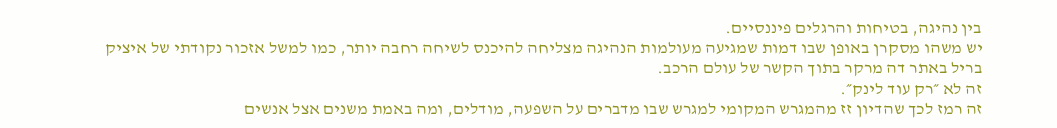בין נהיגה, בטיחות והרגלים פיננסיים.
יש משהו מסקרן באופן שבו דמות שמגיעה מעולמות הנהיגה מצליחה להיכנס לשיחה רחבה יותר, כמו למשל אזכור נקודתי של איציק בריל באתר דה מרקר בתוך הקשר של עולם הרכב.
זה לא ״רק עוד לינק״.
זה רמז לכך שהדיון זז מהמגרש המקומי למגרש שבו מדברים על השפעה, מודלים, ומה באמת משנים אצל אנשים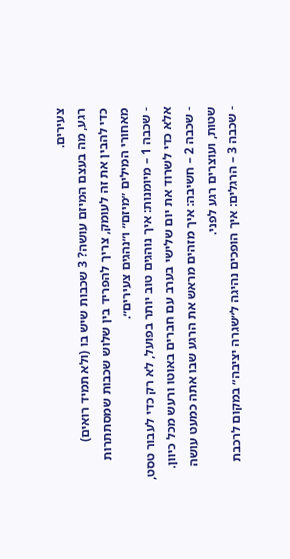צעירים.
רגע, מה בעצם המיזם עושה? 3 שכבות שיש בו (ולא תמיד רואים)
כדי להבין את זה לעומק, צריך להפריד בין שלוש שכבות שמסתתרות מאחורי המילים ״מיזם״ ו״נהגים צעירים״.
- שכבה 1 – מיומנות: איך נוהגים טוב יותר בפועל, לא רק כדי לעבור טסט, אלא כדי לשרוד את יום שלישי בערב עם חברים באוטו ורעש מכל כיוון.
- שכבה 2 – חשיבה: איך מזהים מראש את הרגע שבו אתה כמעט עושה שטות, ועוצרים רגע לפני.
- שכבה 3 – הרגלים: איך הופכים נהיגה ל״שגרה יציבה״ במקום לרכבת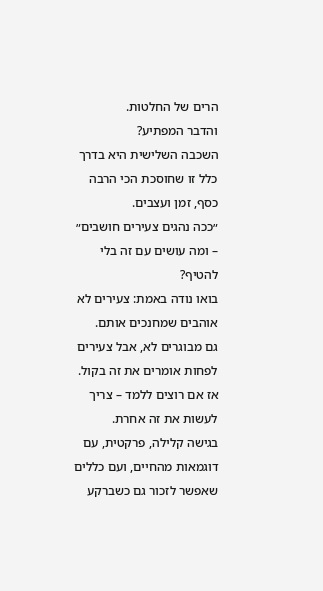הרים של החלטות.
והדבר המפתיע?
השכבה השלישית היא בדרך כלל זו שחוסכת הכי הרבה כסף, זמן ועצבים.
״ככה נהגים צעירים חושבים״ – ומה עושים עם זה בלי להטיף?
בואו נודה באמת: צעירים לא אוהבים שמחנכים אותם.
גם מבוגרים לא, אבל צעירים לפחות אומרים את זה בקול.
אז אם רוצים ללמד – צריך לעשות את זה אחרת.
בגישה קלילה, פרקטית, עם דוגמאות מהחיים, ועם כללים שאפשר לזכור גם כשברקע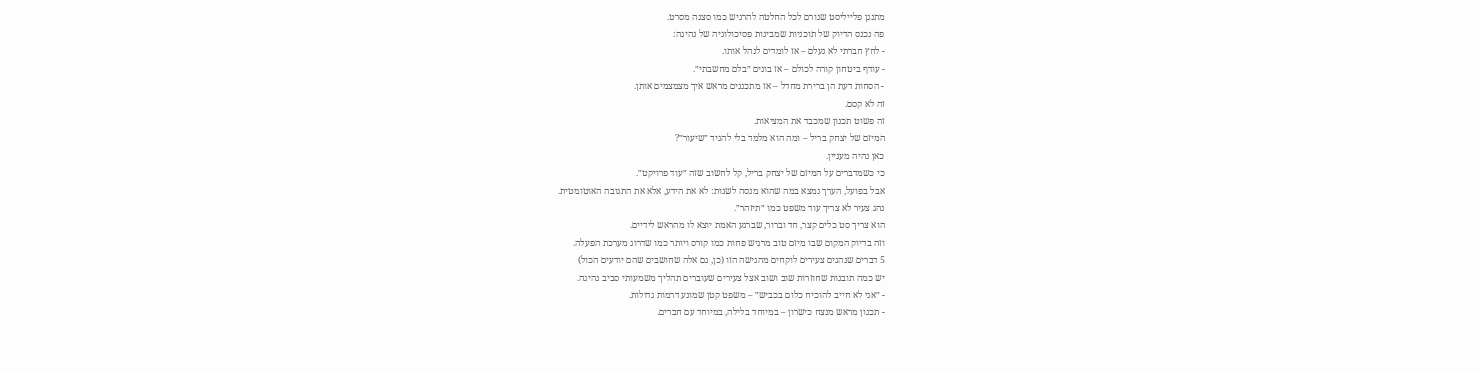מתנגן פלייליסט שגורם לכל החלטה להרגיש כמו סצנה מסרט.
פה נכנס הדיוק של תוכניות שמבינות פסיכולוגיה של נהיגה:
- לחץ חברתי לא נעלם – אז לומדים לנהל אותו.
- עודף ביטחון קורה לכולם – אז בונים ״בלם מחשבתי״.
- הסחות דעת הן ברירת מחדל – אז מתכננים מראש איך מצמצמים אותן.
זה לא קסם.
זה פשוט תכנון שמכבד את המציאות.
המיזם של יצחק בריל – ומה הוא מלמד בלי להגיד ״שיעור״?
כאן נהיה מעניין.
כי כשמדברים על המיזם של יצחק בריל, קל לחשוב שזה ״עוד פרויקט״.
אבל בפועל, הערך נמצא במה שהוא מנסה לשנות: לא את הידע, אלא את התגובה האוטומטית.
נהג צעיר לא צריך עוד משפט כמו ״תיזהר״.
הוא צריך סט כלים קצר, חד וברור, שברגע האמת יוצא לו מהראש לידיים.
וזה בדיוק המקום שבו מיזם טוב מרגיש פחות כמו קורס ויותר כמו שדרוג מערכת הפעלה.
5 דברים שנהגים צעירים לוקחים מהגישה הזו (כן, גם אלה שחושבים שהם יודעים הכול)
יש כמה תובנות שחוזרות שוב ושוב אצל צעירים שעוברים תהליך משמעותי סביב נהיגה.
- ״אני לא חייב להוכיח כלום בכביש״ – משפט קטן שמונע דרמות גדולות.
- תכנון מראש מנצח כישרון – במיוחד בלילה, במיוחד עם חברים.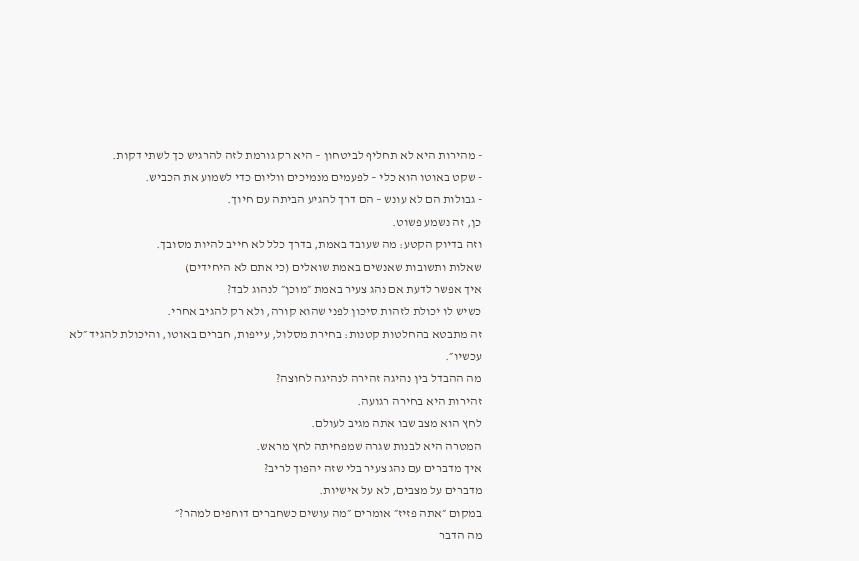- מהירות היא לא תחליף לביטחון – היא רק גורמת לזה להרגיש כך לשתי דקות.
- שקט באוטו הוא כלי – לפעמים מנמיכים ווליום כדי לשמוע את הכביש.
- גבולות הם לא עונש – הם דרך להגיע הביתה עם חיוך.
כן, זה נשמע פשוט.
וזה בדיוק הקטע: מה שעובד באמת, בדרך כלל לא חייב להיות מסובך.
שאלות ותשובות שאנשים באמת שואלים (כי אתם לא היחידים)
איך אפשר לדעת אם נהג צעיר באמת ״מוכן״ לנהוג לבד?
כשיש לו יכולת לזהות סיכון לפני שהוא קורה, ולא רק להגיב אחרי.
זה מתבטא בהחלטות קטנות: בחירת מסלול, עייפות, חברים באוטו, והיכולת להגיד ״לא עכשיו״.
מה ההבדל בין נהיגה זהירה לנהיגה לחוצה?
זהירות היא בחירה רגועה.
לחץ הוא מצב שבו אתה מגיב לעולם.
המטרה היא לבנות שגרה שמפחיתה לחץ מראש.
איך מדברים עם נהג צעיר בלי שזה יהפוך לריב?
מדברים על מצבים, לא על אישיות.
במקום ״אתה פזיז״ אומרים ״מה עושים כשחברים דוחפים למהר?״
מה הדבר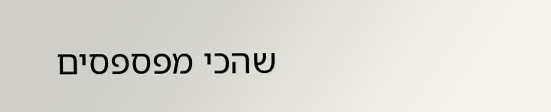שהכי מפספסים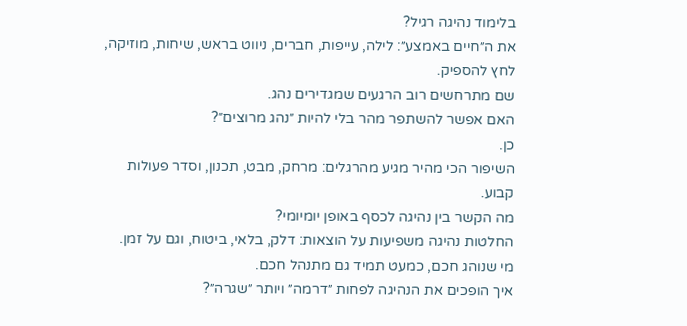בלימוד נהיגה רגיל?
את ה״חיים באמצע״: לילה, עייפות, חברים, ניווט בראש, שיחות, מוזיקה, לחץ להספיק.
שם מתרחשים רוב הרגעים שמגדירים נהג.
האם אפשר להשתפר מהר בלי להיות ״נהג מרוצים״?
כן.
השיפור הכי מהיר מגיע מהרגלים: מרחק, מבט, תכנון, וסדר פעולות קבוע.
מה הקשר בין נהיגה לכסף באופן יומיומי?
החלטות נהיגה משפיעות על הוצאות: דלק, בלאי, ביטוח, וגם על זמן.
מי שנוהג חכם, כמעט תמיד גם מתנהל חכם.
איך הופכים את הנהיגה לפחות ״דרמה״ ויותר ״שגרה״?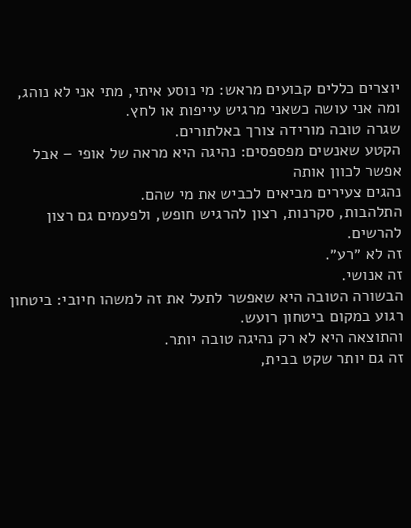יוצרים כללים קבועים מראש: מי נוסע איתי, מתי אני לא נוהג, ומה אני עושה כשאני מרגיש עייפות או לחץ.
שגרה טובה מורידה צורך באלתורים.
הקטע שאנשים מפספסים: נהיגה היא מראה של אופי – אבל אפשר לכוון אותה
נהגים צעירים מביאים לכביש את מי שהם.
התלהבות, סקרנות, רצון להרגיש חופש, ולפעמים גם רצון להרשים.
זה לא ״רע״.
זה אנושי.
הבשורה הטובה היא שאפשר לתעל את זה למשהו חיובי: ביטחון רגוע במקום ביטחון רועש.
והתוצאה היא לא רק נהיגה טובה יותר.
זה גם יותר שקט בבית,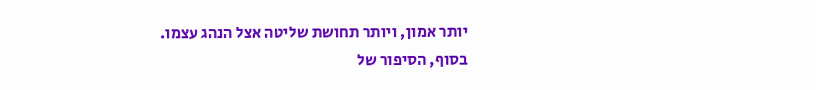יותר אמון, ויותר תחושת שליטה אצל הנהג עצמו.
בסוף, הסיפור של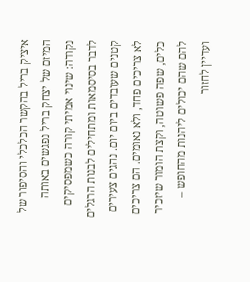איציק בריל בהקשר הכלכלי והסיפור של המיזם של יצחק בריל נפגשים באותה נקודה: שינוי אמיתי קורה כשמפסיקים לדבר בסיסמאות ומתחילים לבנות הרגלים קטנים שעובדים ביום יום. נהגים צעירים לא צריכים פחד, ולא נאומים. הם צריכים כלים, שפה פשוטה, וקצת הומור שיזכיר להם שהם יכולים ליהנות מהחופש – ועדיין לחזור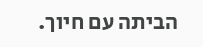הביתה עם חיוך.